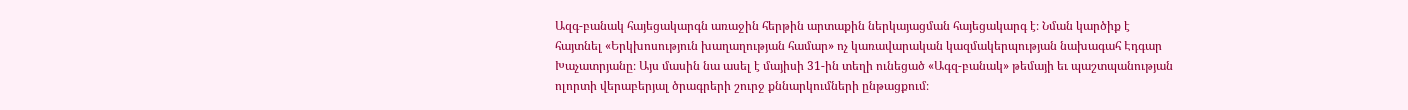Ազգ-բանակ հայեցակարգն առաջին հերթին արտաքին ներկայացման հայեցակարգ է։ Նման կարծիք է հայտնել «Երկխոսություն խաղաղության համար» ոչ կառավարական կազմակերպության նախագահ Էդգար Խաչատրյանը։ Այս մասին նա ասել է մայիսի 31-ին տեղի ունեցած «Ագզ-բանակ» թեմայի եւ պաշտպանության ոլորտի վերաբերյալ ծրագրերի շուրջ քննարկումների ընթացքում։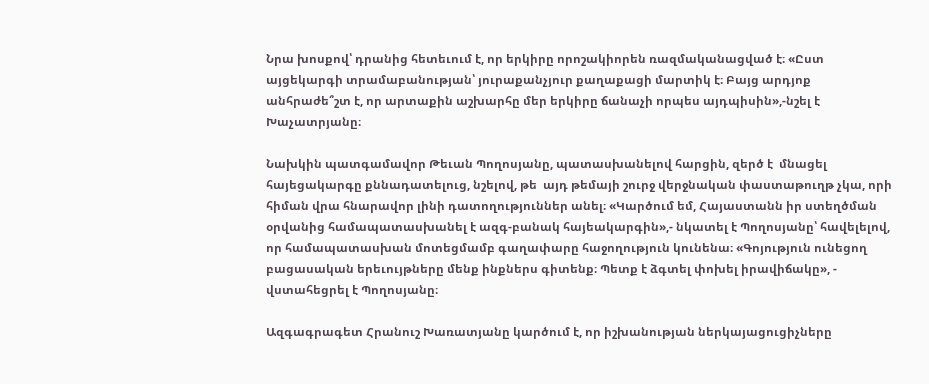Նրա խոսքով՝ դրանից հետեւում է, որ երկիրը որոշակիորեն ռազմականացված է։ «Ըստ այցեկարգի տրամաբանության՝ յուրաքանչյուր քաղաքացի մարտիկ է։ Բայց արդյոք  անհրաժե՞շտ է, որ արտաքին աշխարհը մեր երկիրը ճանաչի որպես այդպիսին»,-նշել է Խաչատրյանը։

Նախկին պատգամավոր Թեւան Պողոսյանը, պատասխանելով հարցին, զերծ է  մնացել հայեցակարգը քննադատելուց, նշելով, թե  այդ թեմայի շուրջ վերջնական փաստաթուղթ չկա, որի հիման վրա հնարավոր լինի դատողություններ անել։ «Կարծում եմ, Հայաստանն իր ստեղծման օրվանից համապատասխանել է ազգ-բանակ հայեակարգին»,- նկատել է Պողոսյանը՝ հավելելով, որ համապատասխան մոտեցմամբ գաղափարը հաջողություն կունենա։ «Գոյություն ունեցող բացասական երեւույթները մենք ինքներս գիտենք։ Պետք է ձգտել փոխել իրավիճակը», - վստահեցրել է Պողոսյանը։

Ազգագրագետ Հրանուշ Խառատյանը կարծում է, որ իշխանության ներկայացուցիչները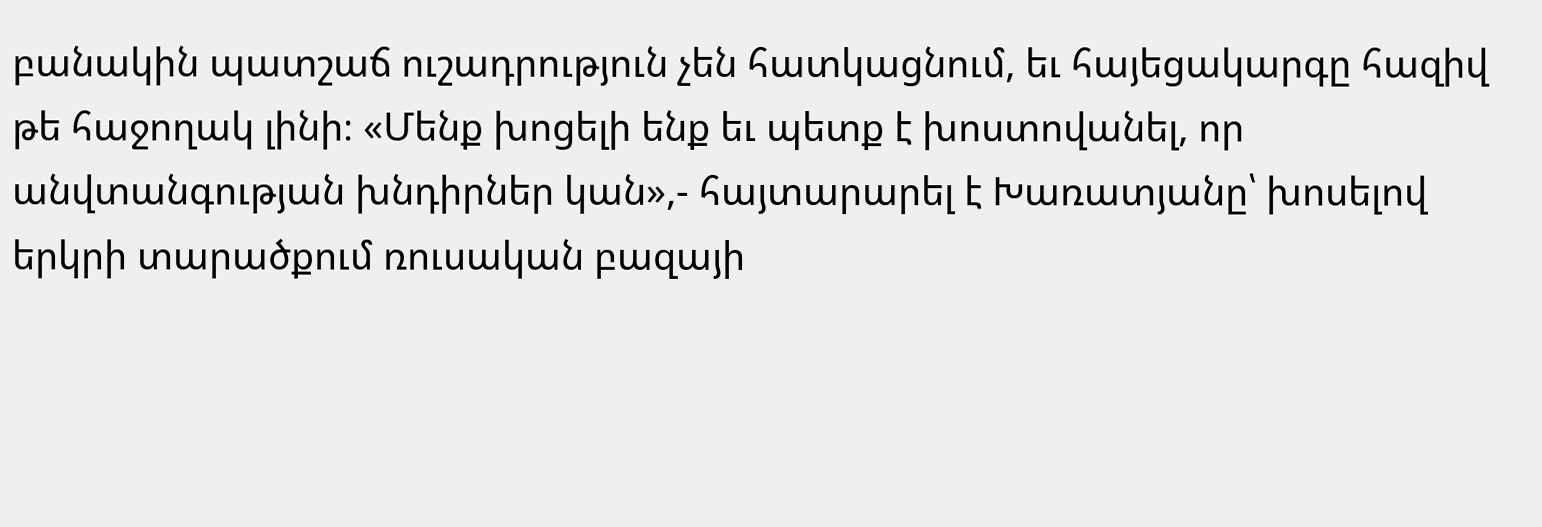բանակին պատշաճ ուշադրություն չեն հատկացնում, եւ հայեցակարգը հազիվ թե հաջողակ լինի։ «Մենք խոցելի ենք եւ պետք է խոստովանել, որ անվտանգության խնդիրներ կան»,- հայտարարել է Խառատյանը՝ խոսելով երկրի տարածքում ռուսական բազայի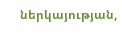ներկայության,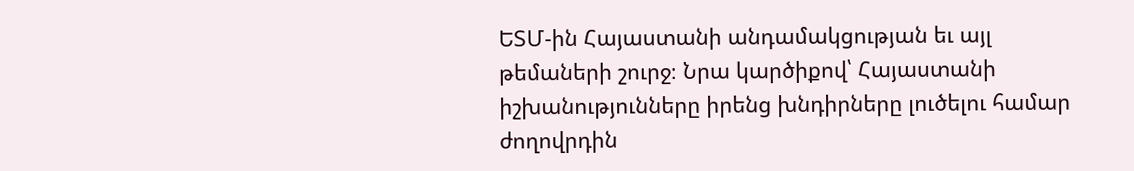ԵՏՄ-ին Հայաստանի անդամակցության եւ այլ թեմաների շուրջ։ Նրա կարծիքով՝ Հայաստանի իշխանությունները իրենց խնդիրները լուծելու համար ժողովրդին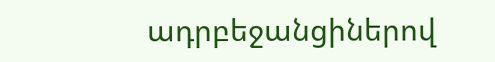ադրբեջանցիներով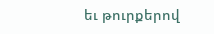եւ թուրքերով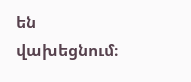են վախեցնում։